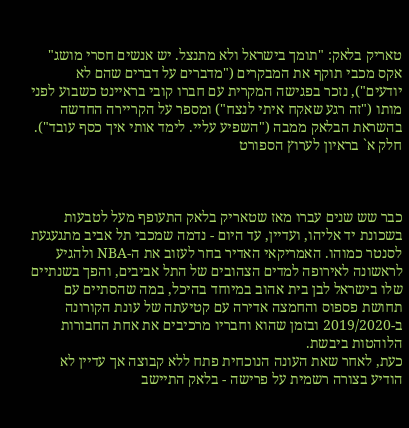טאריק בלאק: "תומך בישראל ולא מתנצל. יש אנשים חסרי מושג"
אקס מכבי תוקף את המבקרים ("מדברים על דברים שהם לא יודעים"), נזכר בפגישה המקרית עם חברו קובי בראיינט כשבוע לפני מותו ("זה רגע שאקח איתי לנצח") ומספר על הקריירה החדשה בהשראת הבלאק ממבה ("השפיע עליי. לימד אותי איך כסף עובד"). חלק א` בראיון לערוץ הספורט



כבר שש שנים עברו מאז שטאריק בלאק התעופף מעל לטבעות בשכונת יד אליהו, ועדיין, עד היום - נדמה שמכבי תל אביב מתגעגעת לסנטר כמוהו. האמריקאי האדיר בחר לעזוב את ה-NBA ולהגיע לראשונה לאירופה למדים הצהובים של התל אביבים, והפך בשנתיים שלו בישראל לבן בית אהוב במיוחד בהיכל, במה שהסתיים עם תחושת פספוס והחמצה אדירה עם קטיעתה של עונת הקורונה ב-2019/2020 ובזמן שהוא וחבריו מרכיבים את אחת החבורות הלוהטות ביבשת.
כעת, לאחר שאת העונה הנוכחית פתח ללא קבוצה אך עדיין לא הודיע בצורה רשמית על פרישה - בלאק התיישב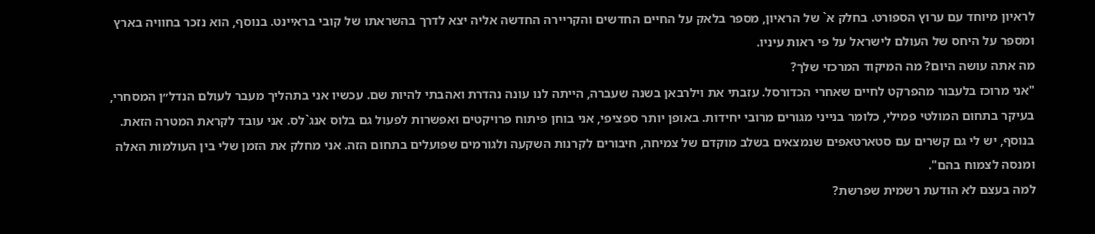לראיון מיוחד עם ערוץ הספורט. בחלק א` של הראיון, מספר בלאק על החיים החדשים והקריירה החדשה אליה יצא לדרך בהשראתו של קובי בראיינט. בנוסף, הוא נזכר בחוויה בארץ ומספר על היחס של העולם לישראל על פי ראות עיניו.
מה אתה עושה היום? מה המיקוד המרכזי שלך?
"אני מרוכז בלעבור מהפרקט לחיים שאחרי הכדורסל. עזבתי את וילרבאן בשנה שעברה, הייתה לנו עונה נהדרת ואהבתי להיות שם. עכשיו אני בתהליך מעבר לעולם הנדל״ן המסחרי, בעיקר בתחום המולטי פמילי, כלומר בנייני מגורים מרובי יחידות. באופן יותר ספציפי, אני בוחן פיתוח פרויקטים ואפשרות לפעול גם בלוס אנג`לס. אני עובד לקראת המטרה הזאת. בנוסף, יש לי גם קשרים עם סטארטאפים שנמצאים בשלב מוקדם של צמיחה, חיבורים לקרנות השקעה ולגורמים שפועלים בתחום הזה. אני מחלק את הזמן שלי בין העולמות האלה ומנסה לצמוח בהם".
למה בעצם לא הודעת רשמית שפרשת?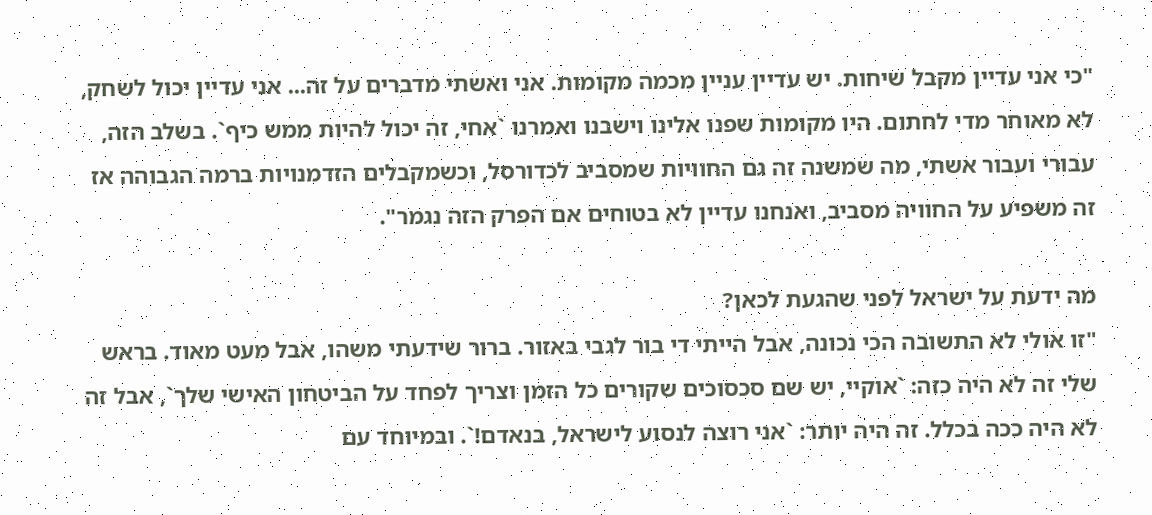"כי אני עדיין מקבל שיחות. יש עדיין עניין מכמה מקומות. אני ואשתי מדברים על זה... אני עדיין יכול לשחק, לא מאוחר מדי לחתום. היו מקומות שפנו אלינו וישבנו ואמרנו `אחי, זה יכול להיות ממש כיף`. בשלב הזה, עבורי ועבור אשתי, מה שמשנה זה גם החוויות שמסביב לכדורסל, וכשמקבלים הזדמנויות ברמה הגבוהה אז זה משפיע על החוויה מסביב, ואנחנו עדיין לא בטוחים אם הפרק הזה נגמר".

מה ידעת על ישראל לפני שהגעת לכאן?
"זו אולי לא התשובה הכי נכונה, אבל הייתי די בור לגבי באזור. ברור שידעתי משהו, אבל מעט מאוד. בראש שלי זה לא היה כזה: `אוקיי, יש שם סכסוכים שקורים כל הזמן וצריך לפחד על הביטחון האישי שלך`, אבל זה לא היה ככה בכלל. זה היה יותר: `אני רוצה לנסוע לישראל, בנאדם!`. ובמיוחד עם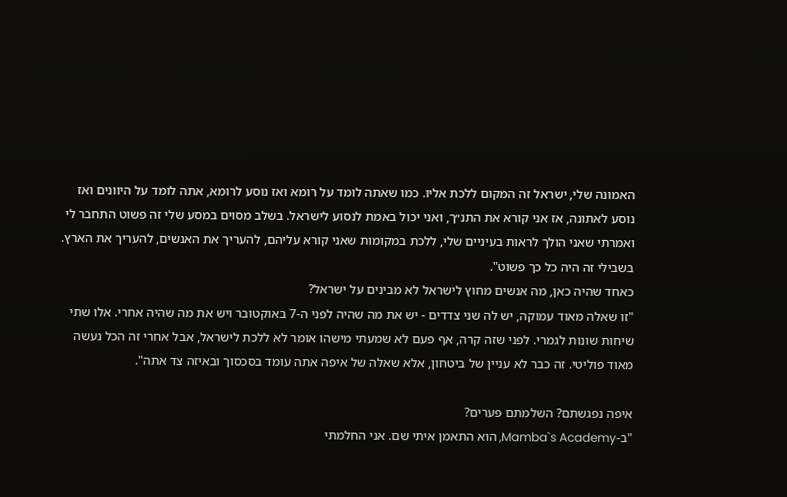האמונה שלי, ישראל זה המקום ללכת אליו. כמו שאתה לומד על רומא ואז נוסע לרומא, אתה לומד על היוונים ואז נוסע לאתונה, אז אני קורא את התנ״ך, ואני יכול באמת לנסוע לישראל. בשלב מסוים במסע שלי זה פשוט התחבר לי ואמרתי שאני הולך לראות בעיניים שלי, ללכת במקומות שאני קורא עליהם, להעריך את האנשים, להעריך את הארץ. בשבילי זה היה כל כך פשוט".
כאחד שהיה כאן, מה אנשים מחוץ לישראל לא מבינים על ישראל?
"זו שאלה מאוד עמוקה, יש לה שני צדדים - יש את מה שהיה לפני ה-7 באוקטובר ויש את מה שהיה אחרי. אלו שתי שיחות שונות לגמרי. לפני שזה קרה, אף פעם לא שמעתי מישהו אומר לא ללכת לישראל, אבל אחרי זה הכל נעשה מאוד פוליטי. זה כבר לא עניין של ביטחון, אלא שאלה של איפה אתה עומד בסכסוך ובאיזה צד אתה".

איפה נפגשתם? השלמתם פערים?
"ב-Mamba`s Academy, הוא התאמן איתי שם. אני החלמתי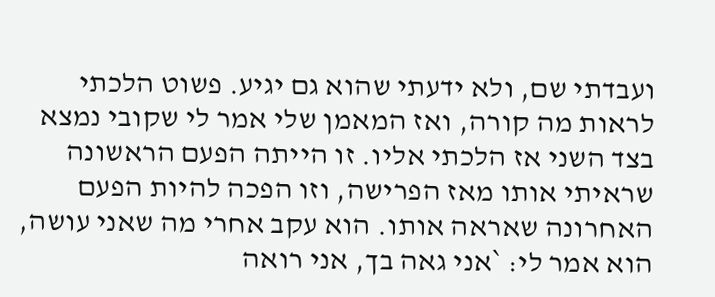ועבדתי שם, ולא ידעתי שהוא גם יגיע. פשוט הלכתי לראות מה קורה, ואז המאמן שלי אמר לי שקובי נמצא בצד השני אז הלכתי אליו. זו הייתה הפעם הראשונה שראיתי אותו מאז הפרישה, וזו הפכה להיות הפעם האחרונה שאראה אותו. הוא עקב אחרי מה שאני עושה, הוא אמר לי: `אני גאה בך, אני רואה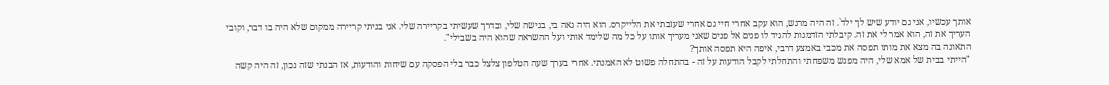אותך עכשיו, אני גם יודע שיש לך ילד`. זה היה מרגש, הוא עקב אחרי חיי גם אחרי שעזבתי את הלייקרס. הוא היה גאה בי, בגישה שלי, ובדרך שעשיתי בקריירה שלי. אני בניתי קריירה ממקום שלא היה בו דבר, וקובי העריך את זה, הוא אמר לי את זה. קיבלתי הזדמנות להגיד לו פנים אל פנים שאני מעריך אותו על כל מה שלימד אותי ועל ההשראה שהוא היה בשבילי".
התאונה בה מצא את מותו תפסה את מכבי באמצע דרבי, איפה היא תפסה אותך?
"הייתי בבית של אמא שלי, היה מפגש משפחתי והתחלתי לקבל הודעות על זה - בהתחלה פשוט לא האמנתי. אחרי בערך שעה הטלפון צלצל כבר בלי הפסקה עם שיחות והודעות, אז הבנתי שזה נכון, זה היה קשה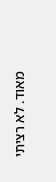מאוד. לא רציתי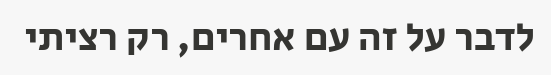לדבר על זה עם אחרים, רק רציתי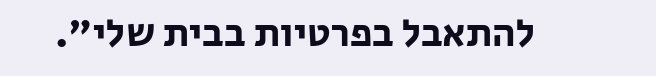להתאבל בפרטיות בבית שלי".